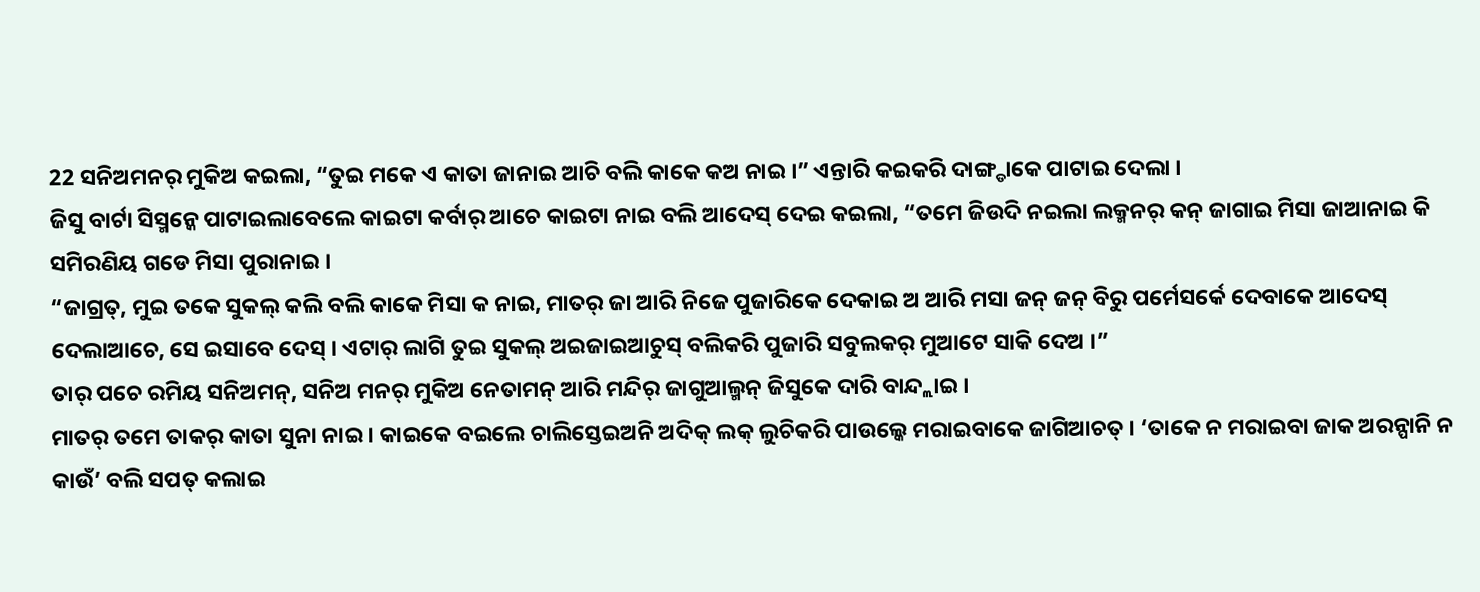22 ସନିଅମନର୍ ମୁକିଅ କଇଲା, “ତୁଇ ମକେ ଏ କାତା ଜାନାଇ ଆଚି ବଲି କାକେ କଅ ନାଇ ।” ଏନ୍ତାରି କଇକରି ଦାଙ୍ଗ୍ଡାକେ ପାଟାଇ ଦେଲା ।
ଜିସୁ ବାର୍ଟା ସିସ୍ମନ୍କେ ପାଟାଇଲାବେଲେ କାଇଟା କର୍ବାର୍ ଆଚେ କାଇଟା ନାଇ ବଲି ଆଦେସ୍ ଦେଇ କଇଲା, “ତମେ ଜିଉଦି ନଇଲା ଲକ୍ମନର୍ କନ୍ ଜାଗାଇ ମିସା ଜାଆନାଇ କି ସମିରଣିୟ ଗଡେ ମିସା ପୁରାନାଇ ।
“ଜାଗ୍ରତ୍, ମୁଇ ତକେ ସୁକଲ୍ କଲି ବଲି କାକେ ମିସା କ ନାଇ, ମାତର୍ ଜା ଆରି ନିଜେ ପୁଜାରିକେ ଦେକାଇ ଅ ଆରି ମସା ଜନ୍ ଜନ୍ ବିରୁ ପର୍ମେସର୍କେ ଦେବାକେ ଆଦେସ୍ ଦେଲାଆଚେ, ସେ ଇସାବେ ଦେସ୍ । ଏଟାର୍ ଲାଗି ତୁଇ ସୁକଲ୍ ଅଇଜାଇଆଚୁସ୍ ବଲିକରି ପୁଜାରି ସବୁଲକର୍ ମୁଆଟେ ସାକି ଦେଅ ।”
ତାର୍ ପଚେ ରମିୟ ସନିଅମନ୍, ସନିଅ ମନର୍ ମୁକିଅ ନେତାମନ୍ ଆରି ମନ୍ଦିର୍ ଜାଗୁଆଲ୍ମନ୍ ଜିସୁକେ ଦାରି ବାନ୍ଦ୍ଲାଇ ।
ମାତର୍ ତମେ ତାକର୍ କାତା ସୁନା ନାଇ । କାଇକେ ବଇଲେ ଚାଲିସ୍ତେଇଅନି ଅଦିକ୍ ଲକ୍ ଲୁଚିକରି ପାଉଲ୍କେ ମରାଇବାକେ ଜାଗିଆଚତ୍ । ‘ତାକେ ନ ମରାଇବା ଜାକ ଅରନ୍ପାନି ନ କାଉଁ’ ବଲି ସପତ୍ କଲାଇ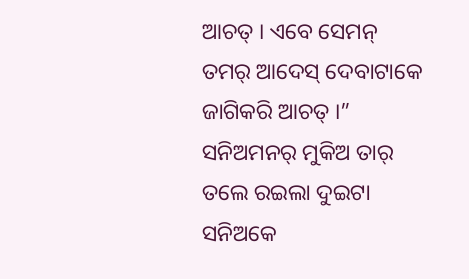ଆଚତ୍ । ଏବେ ସେମନ୍ ତମର୍ ଆଦେସ୍ ଦେବାଟାକେ ଜାଗିକରି ଆଚତ୍ ।”
ସନିଅମନର୍ ମୁକିଅ ତାର୍ ତଲେ ରଇଲା ଦୁଇଟା ସନିଅକେ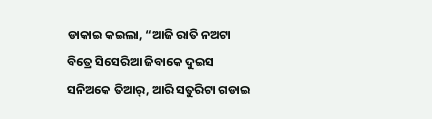ଡାକାଇ କଇଲା, “ଆଜି ରାତି ନଅଟା ବିତ୍ରେ ସିସେରିଆ ଜିବାକେ ଦୁଇସ ସନିଅକେ ତିଆର୍, ଆରି ସତୁରିଟା ଗଡାଇ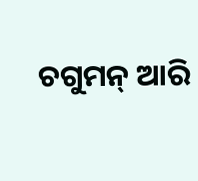ଚଗୁମନ୍ ଆରି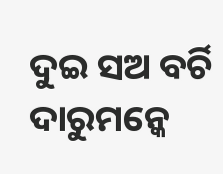ଦୁଇ ସଅ ବର୍ଚି ଦାରୁମନ୍କେ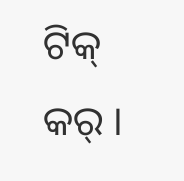ଟିକ୍ କର୍ ।